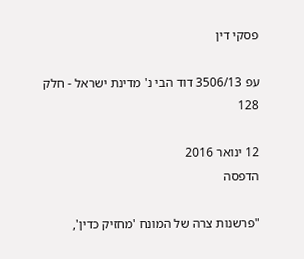פסקי דין

עפ 3506/13 דוד הבי נ' מדינת ישראל - חלק 128

12 ינואר 2016
הדפסה

"פרשנות צרה של המונח 'מחזיק כדין',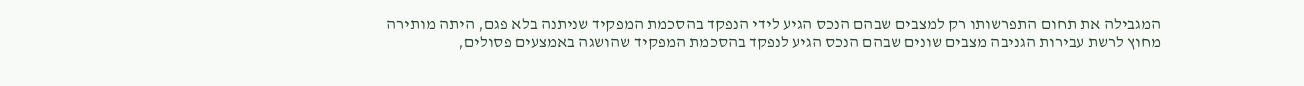המגבילה את תחום התפרשותו רק למצבים שבהם הנכס הגיע לידי הנפקד בהסכמת המפקיד שניתנה בלא פגם, היתה מותירה מחוץ לרשת עבירות הגניבה מצבים שונים שבהם הנכס הגיע לנפקד בהסכמת המפקיד שהושגה באמצעים פסולים,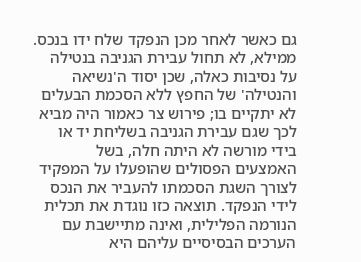גם כאשר לאחר מכן הנפקד שלח ידו בנכס. ממילא, לא תחול עבירת הגניבה בנטילה על נסיבות כאלה, שכן יסוד ה'נשיאה והנטילה' של החפץ ללא הסכמת הבעלים לא יתקיים בו; פירוש צר כאמור היה מביא לכך שגם עבירת הגניבה בשליחת יד או בידי מורשה לא היתה חלה, בשל האמצעים הפסולים שהופעלו על המפקיד לצורך השגת הסכמתו להעביר את הנכס לידי הנפקד. תוצאה כזו נוגדת את תכלית הנורמה הפלילית, ואינה מתיישבת עם הערכים הבסיסיים עליהם היא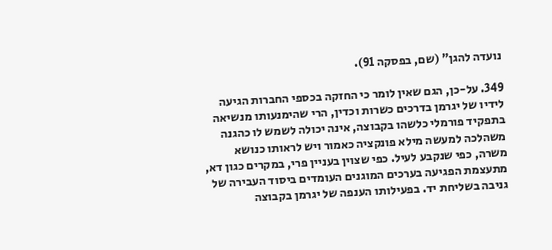נועדה להגן" (שם, בפסקה 91).

349. על-כן, הגם שאין לומר כי החזקה בכספי החברות הגיעה לידיו של יגרמן בדרכים כשרות וכדין, הרי שהימנעותו מנשיאה בתפקיד פורמלי כלשהו בקבוצה, אינה יכולה לשמש לו כהגנה משהלכה למעשה מילא פונקציה כאמור ויש לראותו כנושא משרה, כפי שנקבע לעיל. כפי שצוין בעניין פרי, במקרים כגון דא, מתעצמת הפגיעה בערכים המוגנים העומדים ביסוד העבירה של גניבה בשליחת יד. בפעילותו הענפה של יגרמן בקבוצה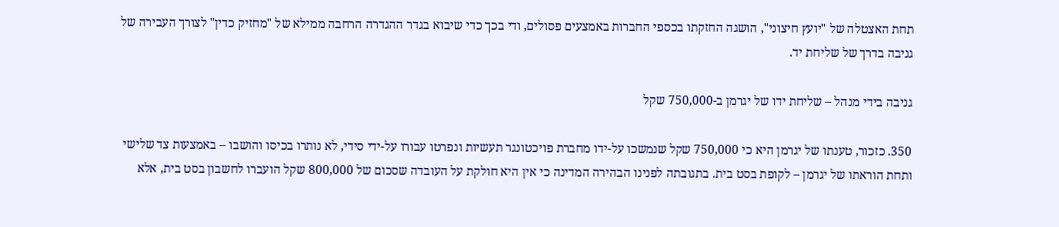תחת האצטלה של "יועץ חיצוני", הושגה החזקתו בכספי החברות באמצעים פסולים, ודי בכך כדי שיבוא בגדר ההגדרה הרחבה ממילא של "מחזיק כדין" לצורך העבירה של גניבה בדרך של שליחת יד.

גניבה בידי מנהל – שליחת ידו של יגרמן ב-750,000 שקל

350. כזכור, טענתו של יגרמן היא כי 750,000 שקל שנמשכו על-ידו מחברת פויכטונגר תעשיות ונפרטו עבורו על-ידי סידי, לא נותרו בכיסו והושבו – באמצעות צד שלישי ותחת הוראתו של יגרמן – לקופת בסט בית. בתגובתה לפנינו הבהירה המדינה כי אין היא חולקת על העובדה שסכום של 800,000 שקל הועברו לחשבון בסט בית, אלא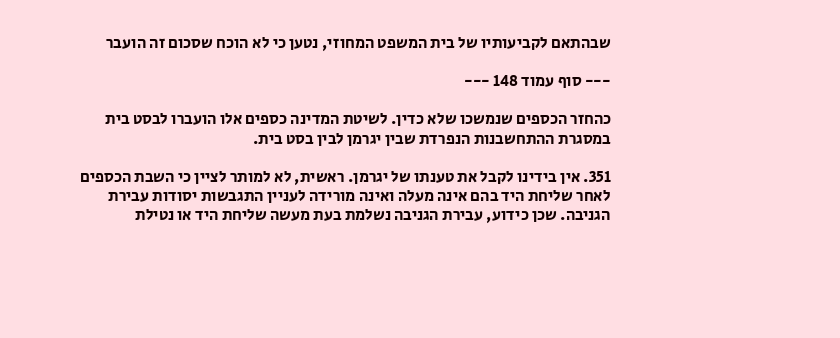שבהתאם לקביעותיו של בית המשפט המחוזי, נטען כי לא הוכח שסכום זה הועבר

--- סוף עמוד 148 ---

כהחזר הכספים שנמשכו שלא כדין. לשיטת המדינה כספים אלו הועברו לבסט בית במסגרת ההתחשבנות הנפרדת שבין יגרמן לבין בסט בית.

351. אין בידינו לקבל את טענתו של יגרמן. ראשית, לא למותר לציין כי השבת הכספים לאחר שליחת היד בהם אינה מעלה ואינה מורידה לעניין התגבשות יסודות עבירת הגניבה. שכן כידוע, עבירת הגניבה נשלמת בעת מעשה שליחת היד או נטילת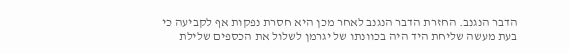הדבר הנגנב. החזרת הדבר הנגנב לאחר מכן היא חסרת נפקות אף לקביעה כי בעת מעשה שליחת היד היה בכוונתו של יגרמן לשלול את הכספים שלילת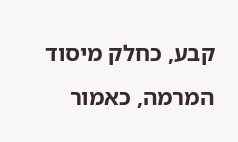קבע, כחלק מיסוד המרמה, כאמור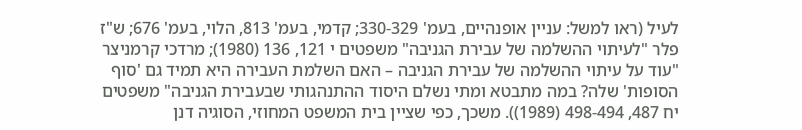לעיל (ראו למשל: עניין אופנהיים, בעמ' 330-329; קדמי, בעמ' 813, הלוי, בעמ' 676; ש"ז פלר "לעיתוי ההשלמה של עבירת הגניבה" משפטים י 121, 136 (1980); מרדכי קרמניצר "עוד על עיתוי ההשלמה של עבירת הגניבה – האם השלמת העבירה היא תמיד גם 'סוף הסופות' שלה? במה מתבטא ומתי נשלם היסוד ההתנהגותי שבעבירת הגניבה" משפטים יח 487, 498-494 (1989)). משכך, כפי שציין בית המשפט המחוזי, הסוגיה דנן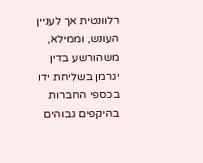רלוונטית אך לעניין העונש, וממילא, משהורשע בדין יגרמן בשליחת ידו בכספי החברות בהיקפים גבוהים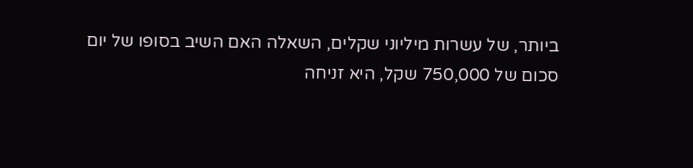ביותר, של עשרות מיליוני שקלים, השאלה האם השיב בסופו של יום סכום של 750,000 שקל, היא זניחה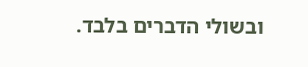ובשולי הדברים בלבד.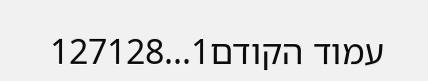עמוד הקודם1...127128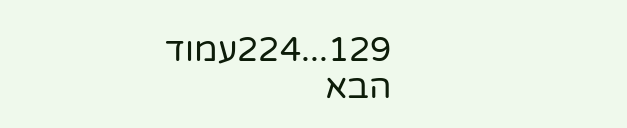129...224עמוד הבא